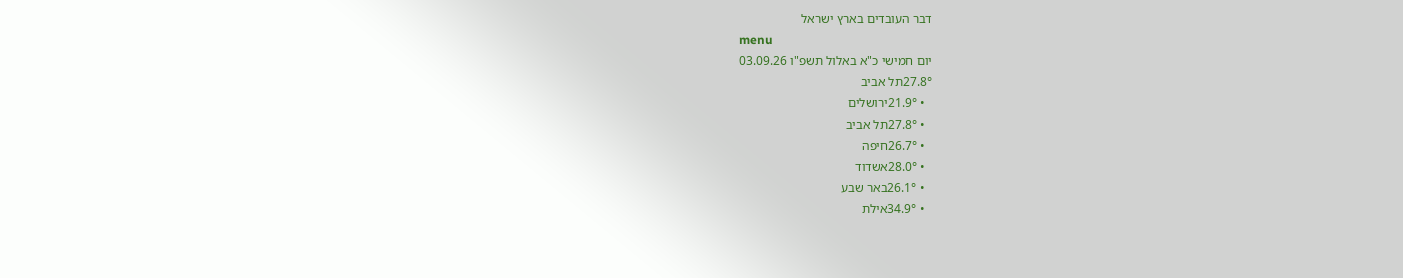דבר העובדים בארץ ישראל
menu
יום חמישי כ"א באלול תשפ"ו 03.09.26
27.8°תל אביב
  • 21.9°ירושלים
  • 27.8°תל אביב
  • 26.7°חיפה
  • 28.0°אשדוד
  • 26.1°באר שבע
  • 34.9°אילת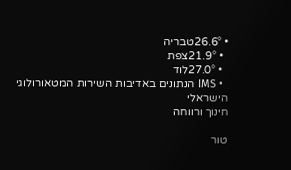• 26.6°טבריה
  • 21.9°צפת
  • 27.0°לוד
  • IMS הנתונים באדיבות השירות המטאורולוגי הישראלי
חינוך ורווחה

טור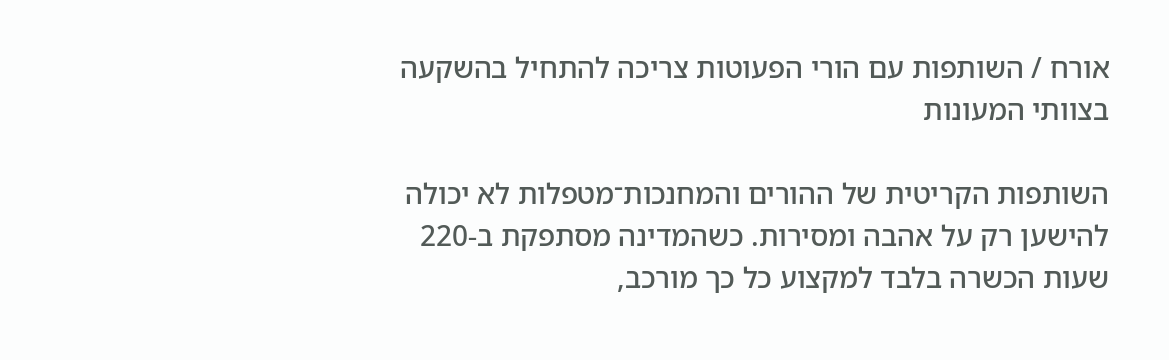אורח / השותפות עם הורי הפעוטות צריכה להתחיל בהשקעה בצוותי המעונות

השותפות הקריטית של ההורים והמחנכות־מטפלות לא יכולה להישען רק על אהבה ומסירות. כשהמדינה מסתפקת ב-220 שעות הכשרה בלבד למקצוע כל כך מורכב,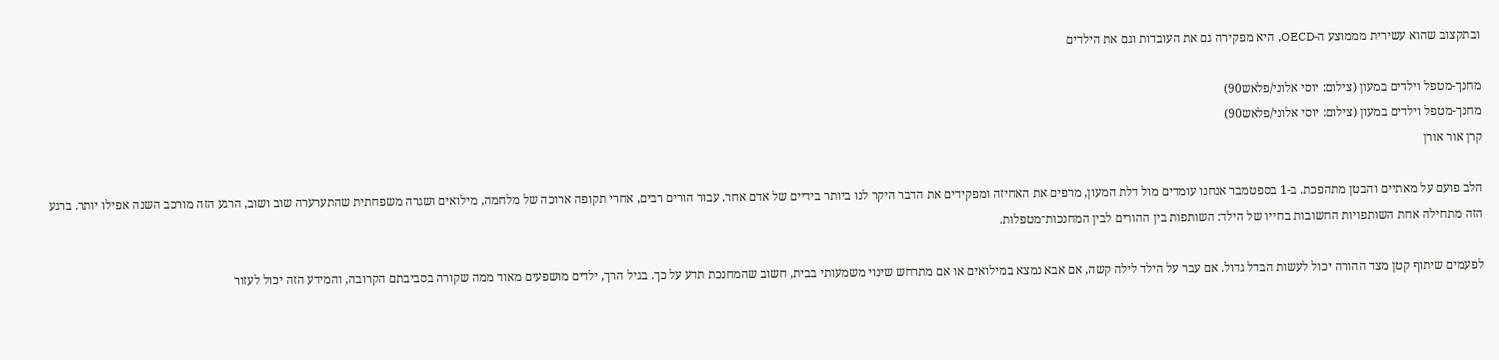ובתקצוב שהוא עשירית מממוצע ה-OECD, היא מפקירה גם את העובדות וגם את הילדים

מחנך-מטפל וילדים במעון (צילום: יוסי אלוני/פלאש90)
מחנך-מטפל וילדים במעון (צילום: יוסי אלוני/פלאש90)
קרן אור אורן

הלב פועם על מאתיים והבטן מתהפכת. ב-1 בספטמבר אנחנו עומדים מול דלת המעון, מרפים את האחיזה ומפקידים את הדבר היקר לנו ביותר בידיים של אדם אחר. עבור הורים רבים, אחרי תקופה ארוכה של מלחמה, מילואים ושגרה משפחתית שהתערערה שוב ושוב, הרגע הזה מורכב השנה אפילו יותר. ברגע הזה מתחילה אחת השותפויות החשובות בחייו של הילד: השותפות בין ההורים לבין המחנכות־מטפלות.

לפעמים שיתוף קטן מצד ההורה יכול לעשות הבדל גדול. אם עבר על הילד לילה קשה, אם אבא נמצא במילואים או אם מתרחש שינוי משמעותי בבית, חשוב שהמחנכת תדע על כך. בגיל הרך, ילדים מושפעים מאוד ממה שקורה בסביבתם הקרובה, והמידע הזה יכול לעזור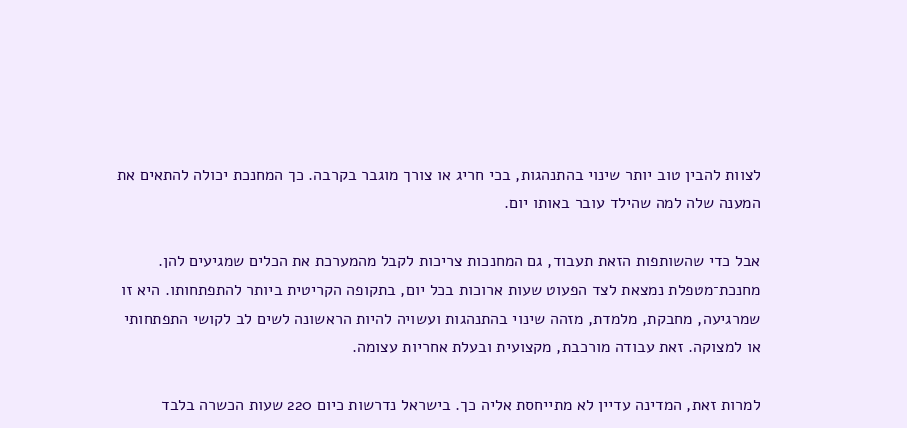לצוות להבין טוב יותר שינוי בהתנהגות, בכי חריג או צורך מוגבר בקרבה. כך המחנכת יכולה להתאים את המענה שלה למה שהילד עובר באותו יום.

אבל כדי שהשותפות הזאת תעבוד, גם המחנכות צריכות לקבל מהמערכת את הכלים שמגיעים להן. מחנכת־מטפלת נמצאת לצד הפעוט שעות ארוכות בכל יום, בתקופה הקריטית ביותר להתפתחותו. היא זו שמרגיעה, מחבקת, מלמדת, מזהה שינוי בהתנהגות ועשויה להיות הראשונה לשים לב לקושי התפתחותי או למצוקה. זאת עבודה מורכבת, מקצועית ובעלת אחריות עצומה.

למרות זאת, המדינה עדיין לא מתייחסת אליה כך. בישראל נדרשות כיום 220 שעות הכשרה בלבד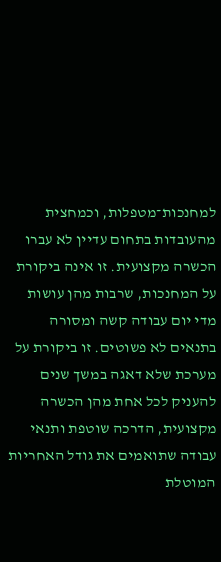למחנכות־מטפלות, וכמחצית מהעובדות בתחום עדיין לא עברו הכשרה מקצועית. זו אינה ביקורת על המחנכות, שרבות מהן עושות מדי יום עבודה קשה ומסורה בתנאים לא פשוטים. זו ביקורת על מערכת שלא דאגה במשך שנים להעניק לכל אחת מהן הכשרה מקצועית, הדרכה שוטפת ותנאי עבודה שתואמים את גודל האחריות המוטלת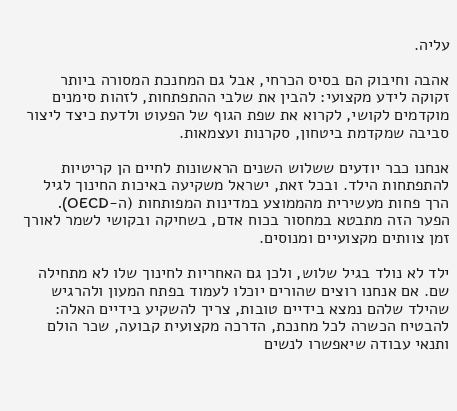עליה.

אהבה וחיבוק הם בסיס הכרחי, אבל גם המחנכת המסורה ביותר זקוקה לידע מקצועי: להבין את שלבי ההתפתחות, לזהות סימנים מוקדמים לקושי, לקרוא את שפת הגוף של הפעוט ולדעת כיצד ליצור סביבה שמקדמת ביטחון, סקרנות ועצמאות.

אנחנו כבר יודעים ששלוש השנים הראשונות לחיים הן קריטיות להתפתחות הילד. ובכל זאת, ישראל משקיעה באיכות החינוך לגיל הרך פחות מעשירית מהממוצע במדינות המפותחות (ה-OECD). הפער הזה מתבטא במחסור בכוח אדם, בשחיקה ובקושי לשמר לאורך זמן צוותים מקצועיים ומנוסים.

ילד לא נולד בגיל שלוש, ולכן גם האחריות לחינוך שלו לא מתחילה שם. אם אנחנו רוצים שהורים יוכלו לעמוד בפתח המעון ולהרגיש שהילד שלהם נמצא בידיים טובות, צריך להשקיע בידיים האלה: להבטיח הכשרה לכל מחנכת, הדרכה מקצועית קבועה, שכר הולם ותנאי עבודה שיאפשרו לנשים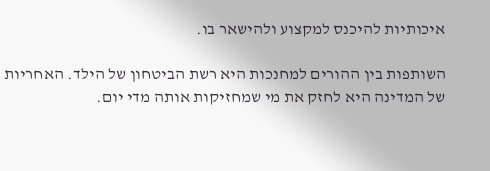איכותיות להיכנס למקצוע ולהישאר בו.

השותפות בין ההורים למחנכות היא רשת הביטחון של הילד. האחריות של המדינה היא לחזק את מי שמחזיקות אותה מדי יום.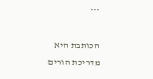***

הכותבת היא מדריכת הורים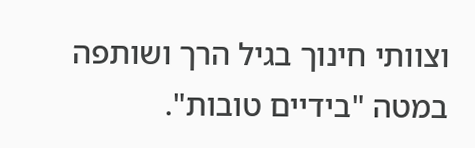וצוותי חינוך בגיל הרך ושותפה במטה "בידיים טובות".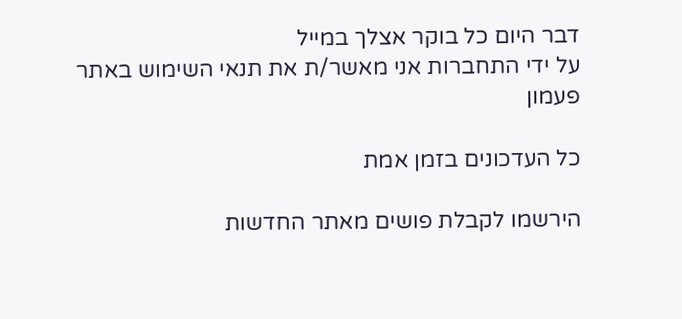דבר היום כל בוקר אצלך במייל
על ידי התחברות אני מאשר/ת את תנאי השימוש באתר
פעמון

כל העדכונים בזמן אמת

הירשמו לקבלת פושים מאתר החדשות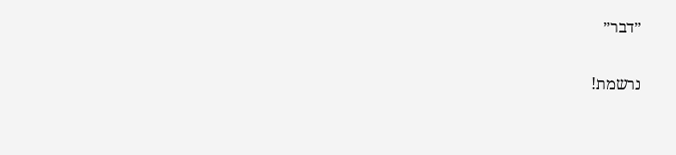״דבר״

נרשמת!